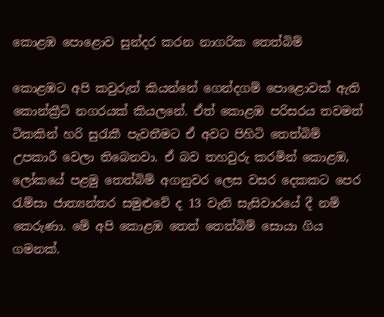කොළඹ පොළොව සුන්දර කරන නාගරික තෙත්බිම්

කොළඹට අපි කවුරුත් කියන්නේ ගෙන්දගම් පොළොවක් ඇති කොන්ක්‍රීට් නගරයක් කියලනේ. ඒත් කොළඹ පරිසරය තවමත් ටිකකින් හරි සුරැකී පැවතීමට ඒ අවට පිහිටි තෙත්බිම් උපකාරී වෙලා තිබෙනවා. ඒ බව තහවුරු කරමින් කොළඹ, ලෝකයේ පළමු තෙත්බිම් අගනුවර ලෙස වසර දෙකකට පෙර රැම්සා ජාත්‍යන්තර සමුළුවේ ද 13 වැනි සැසිවාරයේ දී නම් කෙරුණා. මේ අපි කොළඹ තෙත් තෙත්බිම් සොයා ගිය ගමනක්.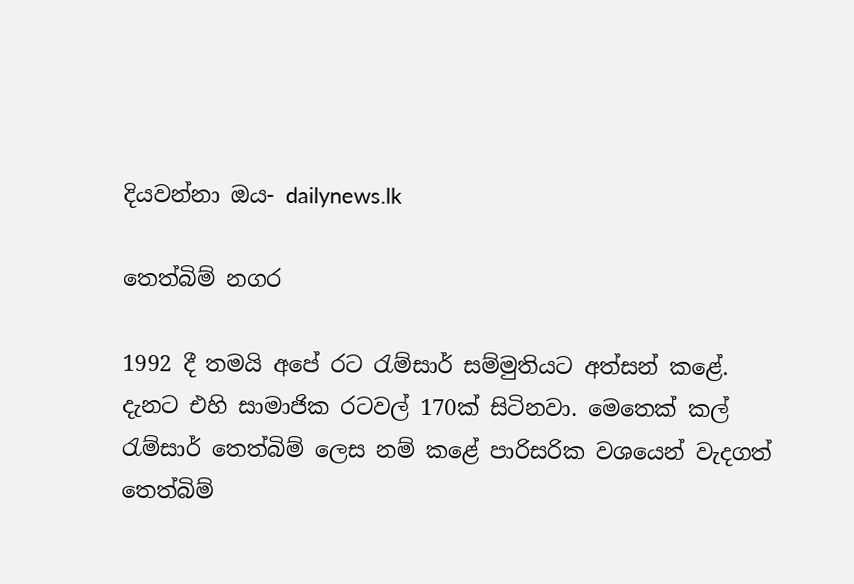දියවන්නා ඔය- dailynews.lk

තෙත්බිම් නගර

1992 දී තමයි අපේ රට රැම්සාර් සම්මුතියට අත්සන් කළේ. දැනට එහි සාමාජික රටවල් 170ක් සිටිනවා. මෙතෙක් කල් රැම්සාර් තෙත්බිම් ලෙස නම් කළේ පාරිසරික වශයෙන් වැදගත් තෙත්බිම්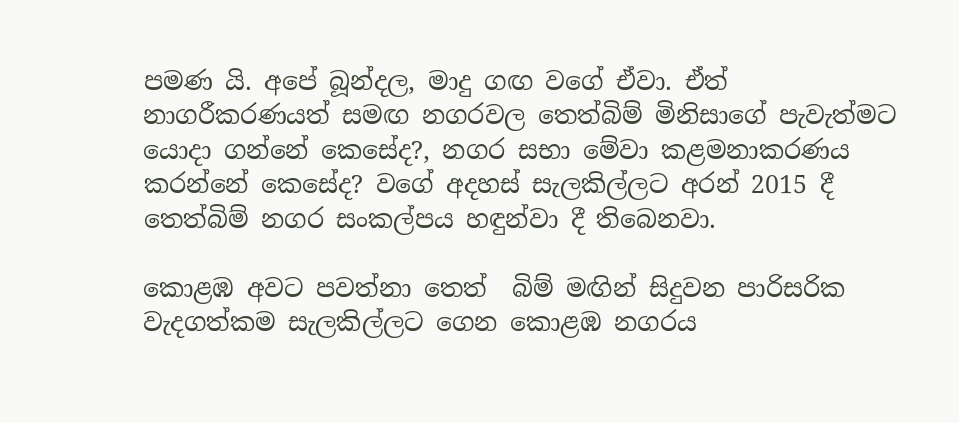පමණ යි. අපේ බූන්දල, මාදු ගඟ වගේ ඒවා. ඒත් නාගරීකරණයත් සමඟ නගරවල තෙත්බිම් මිනිසාගේ පැවැත්මට යොදා ගන්නේ කෙසේද?, නගර සභා මේවා කළමනාකරණය කරන්නේ කෙසේද? වගේ අදහස් සැලකිල්ලට අරන් 2015 දී තෙත්බිම් නගර සංකල්පය හඳුන්වා දී තිබෙනවා.

කොළඹ අවට පවත්නා තෙත්  බිම් මඟින් සිදුවන පාරිසරික වැදගත්කම සැලකිල්ලට ගෙන කොළඹ නගරය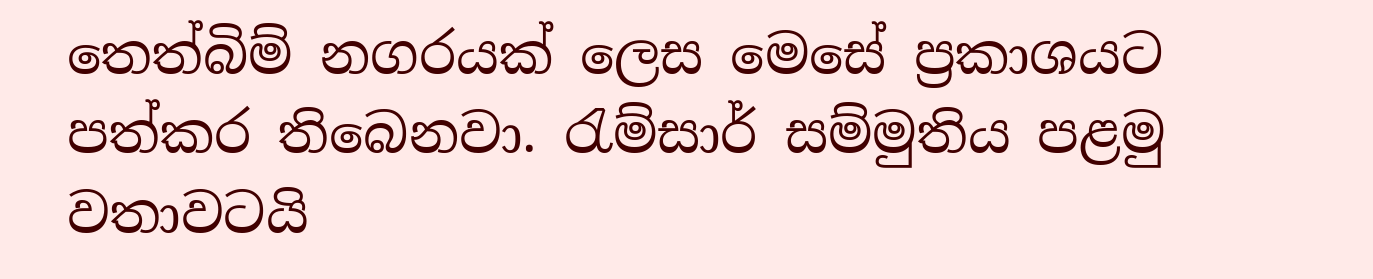තෙත්බිම් නගරයක් ලෙස මෙසේ ප්‍රකාශයට පත්කර තිබෙනවා. රැම්සාර් සම්මුතිය පළමු වතාවටයි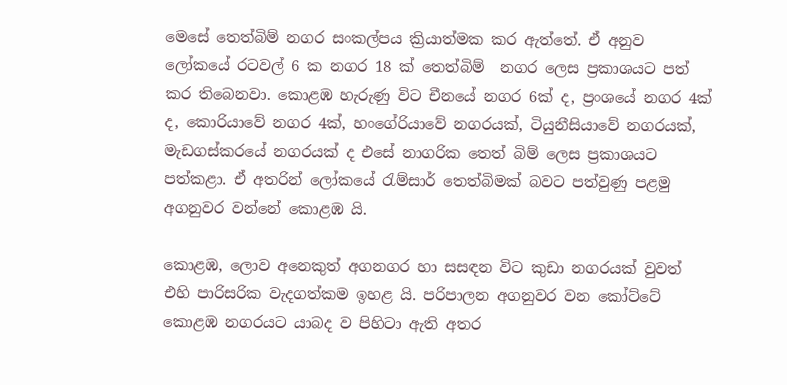මෙසේ තෙත්බිම් නගර සංකල්පය ක්‍රියාත්මක කර ඇත්තේ. ඒ අනුව ලෝකයේ රටවල් 6 ක නගර 18 ක් තෙත්බිම්  නගර ලෙස ප්‍රකාශයට පත් කර තිබෙනවා. කොළඹ හැරුණු විට චීනයේ නගර 6ක් ද, ප්‍රංශයේ නගර 4ක් ද, කොරියාවේ නගර 4ක්, හංගේරියාවේ නගරයක්, ටියුනීසියාවේ නගරයක්, මැඩගස්කරයේ නගරයක් ද එසේ නාගරික තෙත් බිම් ලෙස ප්‍රකාශයට පත්කළා. ඒ අතරින් ලෝකයේ රැම්සාර් තෙත්බිමක් බවට පත්වුණු පළමු අගනුවර වන්නේ කොළඹ යි.

කොළඹ, ලොව අනෙකුත් අගනගර හා සසඳන විට කුඩා නගරයක් වුවත් එහි පාරිසරික වැදගත්කම ඉහළ යි. පරිපාලන අගනුවර වන කෝට්ටේ කොළඹ නගරයට යාබද ව පිහිටා ඇති අතර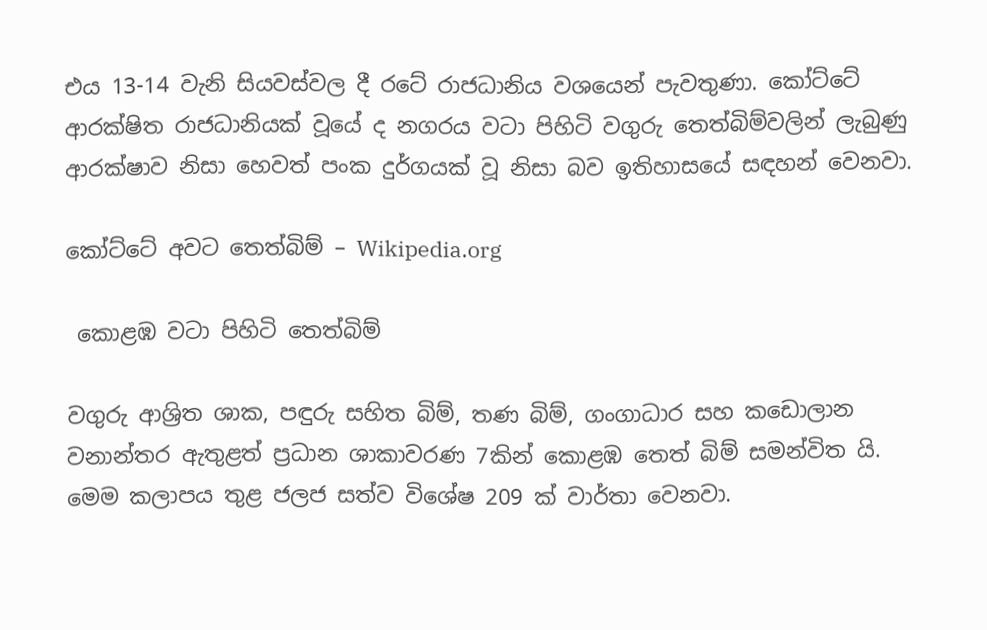එය 13-14 වැනි සියවස්වල දී රටේ රාජධානිය වශයෙන් පැවතුණා. කෝට්ටේ ආරක්ෂිත රාජධානියක් වූයේ ද නගරය වටා පිහිටි වගුරු තෙත්බිම්වලින් ලැබුණු ආරක්ෂාව නිසා හෙවත් පංක දුර්ගයක් වූ නිසා බව ඉතිහාසයේ සඳහන් වෙනවා.

කෝට්ටේ අවට තෙත්බිම් – Wikipedia.org

 කොළඹ වටා පිහිටි තෙත්බිම්

වගුරු ආශ්‍රිත ශාක, පඳුරු සහිත බිම්, තණ බිම්, ගංගාධාර සහ කඩොලාන වනාන්තර ඇතුළත් ප්‍රධාන ශාකාවරණ 7කින් කොළඹ තෙත් බිම් සමන්විත යි.  මෙම කලාපය තුළ ජලජ සත්ව විශේෂ 209 ක් වාර්තා වෙනවා.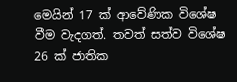මෙයින් 17 ක් ආවේණික විශේෂ වීම වැදගත්. තවත් සත්ව විශේෂ 26 ක් ජාතික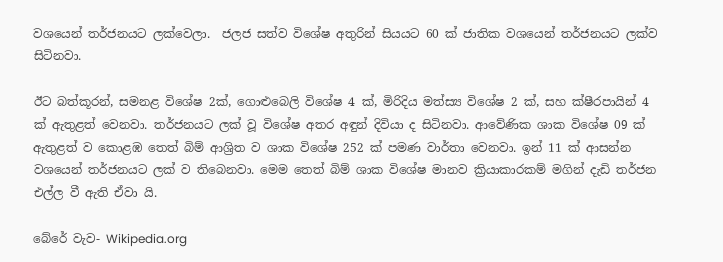වශයෙන් තර්ජනයට ලක්වෙලා.  ජලජ සත්ව විශේෂ අතුරින් සියයට 60 ක් ජාතික වශයෙන් තර්ජනයට ලක්ව සිටිනවා.

ඊට බත්කූරන්, සමනළ විශේෂ 2ක්, ගොළුබෙලි විශේෂ 4 ක්, මිරිදිය මත්ස්‍ය විශේෂ 2 ක්, සහ ක්ෂීරපායින් 4 ක් ඇතුළත් වෙනවා. තර්ජනයට ලක් වූ විශේෂ අතර අඳුන් දිවියා ද සිටිනවා. ආවේණික ශාක විශේෂ 09 ක් ඇතුළත් ව කොළඹ තෙත් බිම් ආශ්‍රිත ව ශාක විශේෂ 252 ක් පමණ වාර්තා වෙනවා. ඉන් 11 ක් ආසන්න වශයෙන් තර්ජනයට ලක් ව තිබෙනවා. මෙම තෙත් බිම් ශාක විශේෂ මානව ක්‍රියාකාරකම් මගින් දැඩි තර්ජන එල්ල වී ඇති ඒවා යි.

බේරේ වැව- Wikipedia.org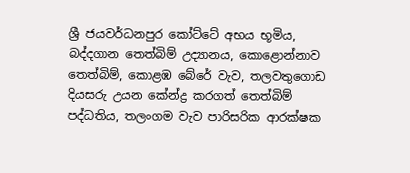ශ්‍රී ජයවර්ධනපුර කෝට්ටේ අභය භූමිය, බද්දගාන තෙත්බිම් උද්‍යානය, කොළොන්නාව තෙත්බිම්, කොළඹ බේරේ වැව, තලවතුගොඩ දියසරු උයන කේන්ද්‍ර කරගත් තෙත්බිම් පද්ධතිය, තලංගම වැව පාරිසරික ආරක්ෂක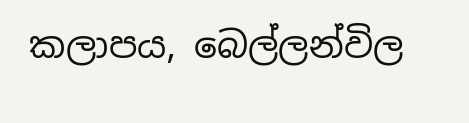කලාපය, බෙල්ලන්විල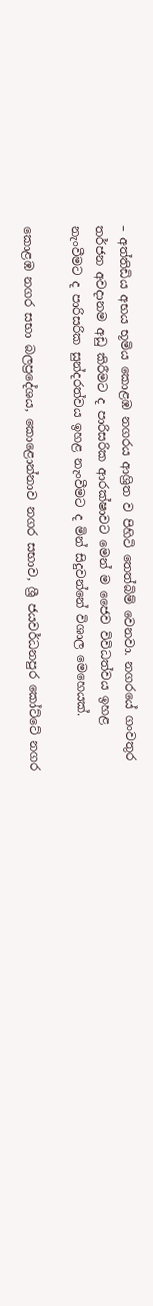– අත්තිඩිය අභය භූමිය කොළඹ නගරය ආශ්‍රිත ව පිහිටි තෙත්බිම් වෙනවා. නගරයේ ගංවතුර තර්ජන අවදානම අඩු කිරීමට ද පාරිසරික ආරක්ෂාවට මෙන් ම ජෛව විවිධත්වය ඉහළ නැංවීමට ද පාරිසරික සුන්දරත්වය ඉහළ නැංවීමට ද මින් සිදුවන්නේ විශාල මෙහෙයක්.

කොළඹ නගර සභා බලප්‍රදේශය, කොළොන්නාව නගර සභාව, ශ්‍රී ජයවර්ධනපුර කෝට්ටේ නගර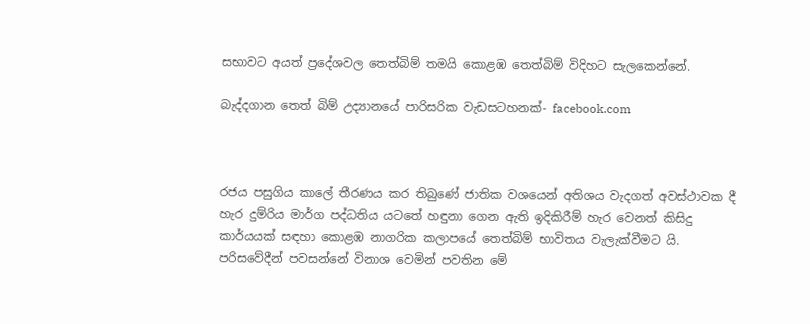සභාවට අයත් ප්‍රදේශවල තෙත්බිම් තමයි කොළඹ තෙත්බිම් විදිහට සැලකෙන්නේ.

බැද්දගාන තෙත් බිම් උද්‍යානයේ පාරිසරික වැඩසටහනක්- facebook.com



රජය පසුගිය කාලේ තීරණය කර තිබුණේ ජාතික වශයෙන් අතිශය වැදගත් අවස්ථාවක දී හැර දුම්රිය මාර්ග පද්ධතිය යටතේ හඳුනා ගෙන ඇති ඉදිකිරීම් හැර වෙනත් කිසිදු කාර්යයක් සඳහා කොළඹ නාගරික කලාපයේ තෙත්බිම් භාවිතය වැලැක්වීමට යි.  පරිසවේදීන් පවසන්නේ විනාශ වෙමින් පවතින මේ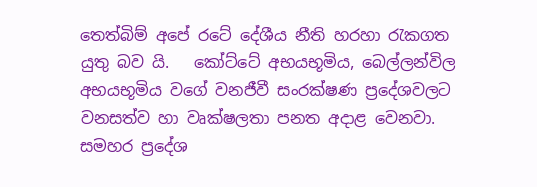තෙත්බිම් අපේ රටේ දේශීය නීති හරහා රැකගත යුතු බව යි.   කෝට්ටේ අභයභූමිය, බෙල්ලන්විල අභයභූමිය වගේ වනජීවී සංරක්ෂණ ප්‍රදේශවලට වනසත්ව හා වෘක්ෂලතා පනත අදාළ වෙනවා. සමහර ප්‍රදේශ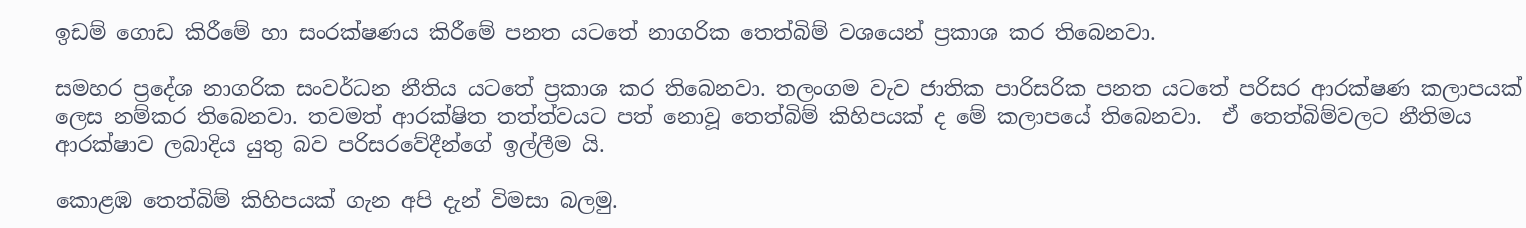ඉඩම් ගොඩ කිරීමේ හා සංරක්ෂණය කිරීමේ පනත යටතේ නාගරික තෙත්බිම් වශයෙන් ප්‍රකාශ කර තිබෙනවා.

සමහර ප්‍රදේශ නාගරික සංවර්ධන නීතිය යටතේ ප්‍රකාශ කර තිබෙනවා. තලංගම වැව ජාතික පාරිසරික පනත යටතේ පරිසර ආරක්ෂණ කලාපයක් ලෙස නම්කර තිබෙනවා. තවමත් ආරක්ෂිත තත්ත්වයට පත් නොවූ තෙත්බිම් කිහිපයක් ද මේ කලාපයේ තිබෙනවා.  ඒ තෙත්බිම්වලට‍ නීතිමය ආරක්ෂාව ලබාදිය යුතු බව පරිසරවේදීන්ගේ ඉල්ලීම යි.

කොළඹ තෙත්බිම් කිහිපයක් ගැන අපි දැන් විමසා බලමු.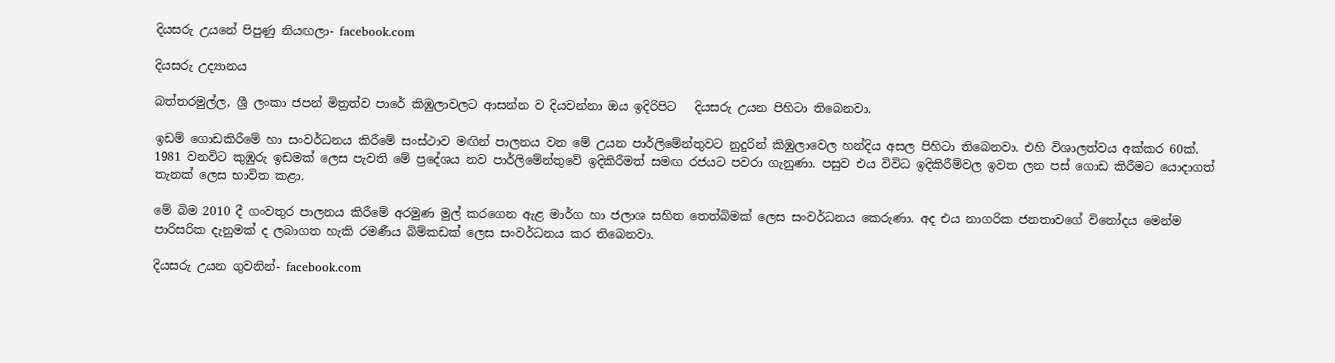දියසරු උයනේ පිපුණු නියඟලා- facebook.com

දියසරු උද්‍යානය

බත්තරමුල්ල, ශ්‍රී ලංකා ජපන් මිත්‍රත්ව පාරේ කිඹුලාවලට ආසන්න ව දියවන්නා ඔය ඉදිරිපිට   දියසරු උයන පිහිටා තිබෙනවා.

ඉඩම් ගොඩකිරීමේ හා සංවර්ධනය කිරීමේ සංස්ථාව මඟින් පාලනය වන මේ උයන පාර්ලිමේන්තුවට නුදුරින් කිඹුලාවෙල හන්දිය අසල පිහිටා තිබෙනවා. එහි විශාලත්වය අක්කර 60ක්. 1981 වනවිට කුඹුරු ඉඩමක් ලෙස පැවති මේ ප්‍රදේශය නව පාර්ලිමේන්තුවේ ඉදිකිරීමත් සමඟ රජයට පවරා ගැනුණා. පසුව එය විවිධ ඉදිකිරීම්වල ඉවත ලන පස් ගොඩ කිරීමට යොදාගත් තැනක් ලෙස භාවිත කළා.

මේ බිම 2010 දී ගංවතුර පාලනය කිරීමේ අරමුණ මුල් කරගෙන ඇළ මාර්ග හා ජලාශ සහිත තෙත්බිමක් ලෙස සංවර්ධනය කෙරුණා. අද එය නාගරික ජනතාවගේ විනෝදය මෙන්ම පාරිසරික දැනුමක් ද ලබාගත හැකි රමණීය බිම්කඩක් ලෙස සංවර්ධනය කර තිබෙනවා.

දියසරු උයන ගුවනින්- facebook.com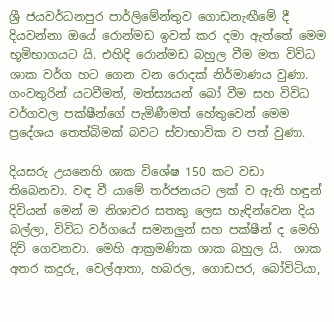ශ්‍රී ජයවර්ධනපුර පාර්ලිමේන්තුව ගොඩනැඟීමේ දී  දියවන්නා ඔයේ රොන්මඩ ඉවත් කර දමා ඇත්තේ මෙම භූමිභාගයට යි. එහිදි රොන්මඩ බහුල වීම මත විවිධ ශාක වර්ග හට ගෙන වන රොදක් නිර්මාණය වුණා. ගංවතුරින් යටවීමත්, මත්ස්‍යයන් බෝ වීම සහ විවිධ වර්ගවල පක්ෂීන්ගේ පැමිණීමත් හේතුවෙන් මෙම ප්‍රදේශය තෙත්බිමක් බවට ස්වාභාවික ව පත් වුණා.

දියසරු උයනෙහි ශාක විශේෂ 150 කට වඩා තිබෙනවා. වඳ වී යාමේ තර්ජනයට ලක් ව ඇති හඳුන් දිවියන් මෙන් ම නිශාචර සතකු ලෙස හැඳින්වෙන දිය බල්ලා, විවිධ වර්ගයේ සමනලුන් සහ පක්ෂීන් ද මෙහි දිවි ගෙවනවා. මෙහි ආක්‍රමණික ශාක බහුල යි.  ශාක අතර කදුරු, වෙල්ආතා, හබරල, ගොඩපර, බෝවිටියා,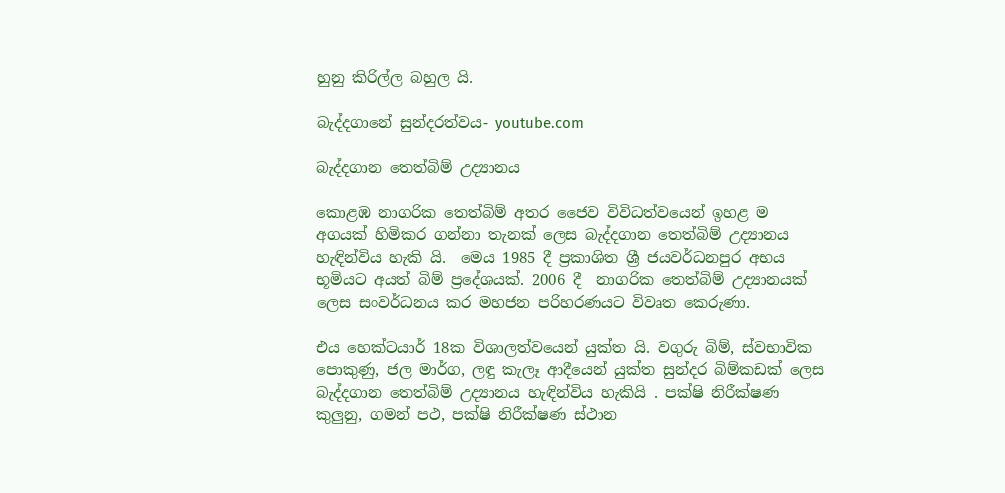හුනු කිරිල්ල බහුල යි.

බැද්දගානේ සුන්දරත්වය- youtube.com

බැද්දගාන තෙත්බිම් උද්‍යානය

කොළඹ නාගරික තෙත්බිම් අතර ජෛව විවිධත්වයෙන් ඉහළ ම අගයක් හිමිකර ගන්නා තැනක් ලෙස බැද්දගාන තෙත්බිම් උද්‍යානය හැඳින්විය හැකි යි.  මෙය 1985 දී ප්‍රකාශිත ශ්‍රී ජයවර්ධනපුර අභය භූමියට අයත් බිම් ප්‍රදේශයක්. 2006 දී  නාගරික තෙත්බිම් උද්‍යානයක් ලෙස සංවර්ධනය කර මහජන පරිහරණයට විවෘත කෙරුණා.

එය හෙක්ටයාර් 18ක විශාලත්වයෙන් යුක්ත යි. වගුරු බිම්, ස්වභාවික පොකුණු, ජල මාර්ග, ලඳු කැලෑ ආදීයෙන් යුක්ත සුන්දර බිම්කඩක් ලෙස බැද්දගාන තෙත්බිම් උද්‍යානය හැඳින්විය හැකියි . පක්ෂි නිරීක්ෂණ කුලුනු, ගමන් පථ, පක්ෂි නිරීක්ෂණ ස්ථාන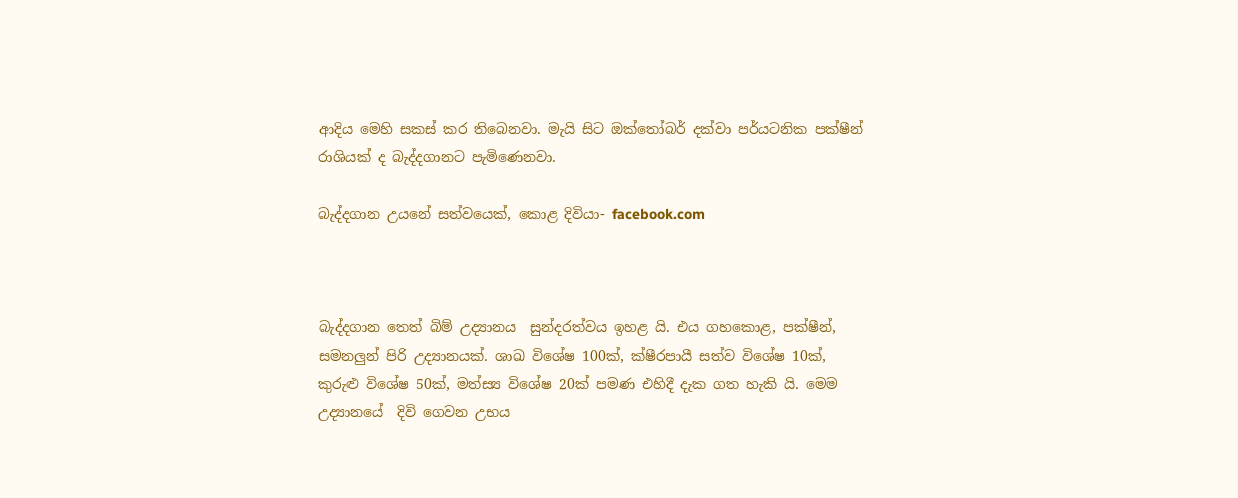ආදිය මෙහි සකස් කර තිබෙනවා. මැයි සිට ඔක්තෝබර් දක්වා පර්යටනික පක්ෂීන් රාශියක් ද බැද්දගානට පැමිණෙනවා.

බැද්දගාන උයනේ සත්වයෙක්, කොළ දිවියා- facebook.com



බැද්දගාන තෙත් බිම් උද්‍යානය  සුන්දරත්වය ඉහළ යි. එය ගහකොළ, පක්ෂීන්, සමනලුන් පිරි උද්‍යානයක්. ශාඛ විශේෂ 100ක්, ක්ෂීරපායී සත්ව විශේෂ 10ක්, කුරුළු විශේෂ 50ක්, මත්ස්‍ය විශේෂ 20ක් පමණ එහිදී දැක ගත හැකි යි. මෙම උද්‍යානයේ  දිවි ගෙවන උභය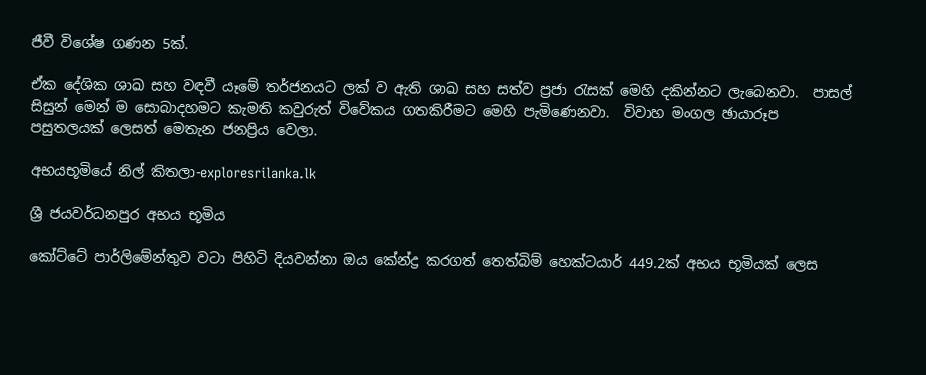ජීවී විශේෂ ගණන 5ක්.

ඒක දේශික ශාඛ සහ වඳවී යෑමේ තර්ජනයට ලක් ව ඇති ශාඛ සහ සත්ව ප්‍රජා රැසක් මෙහි දකින්නට ලැබෙනවා.  පාසල් සිසුන් මෙන් ම සොබාදහමට කැමති කවුරුත් විවේකය ගතකිරීමට මෙහි පැමිණෙනවා.  විවාහ මංගල ඡායාරූප පසුතලයක් ලෙසත් මෙතැන ජනප්‍රිය වෙලා.

අභයභූමියේ නිල් කිතලා-exploresrilanka.lk

ශ්‍රී ජයවර්ධනපුර අභය භූමිය

කෝට්ටේ පාර්ලිමේන්තුව වටා පිහිටි දියවන්නා ඔය කේන්ද්‍ර කරගත් තෙත්බිම් හෙක්ටයාර් 449.2ක් අභය භූමියක් ලෙස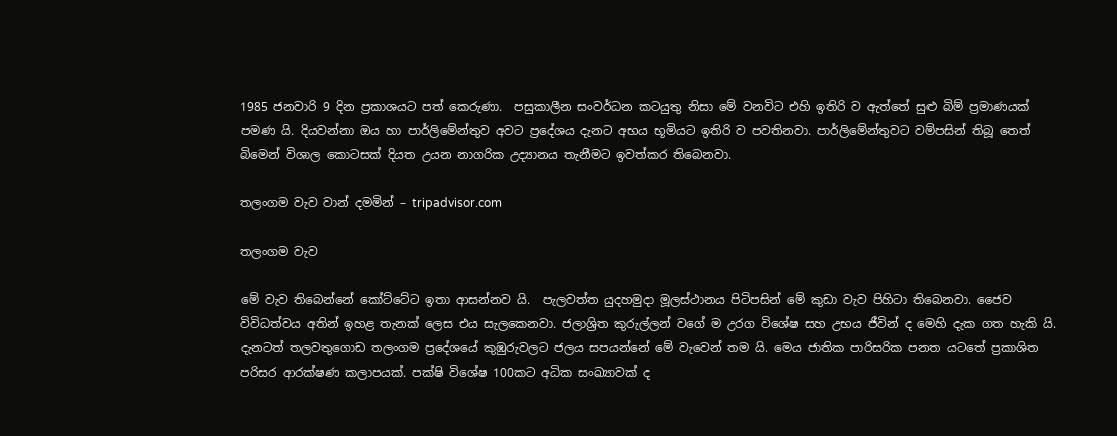1985 ජනවාරි 9 දින ප්‍රකාශයට පත් කෙරුණා.  පසුකාලීන සංවර්ධන කටයුතු නිසා මේ වනවිට එහි ඉතිරි ව ඇත්තේ සුළු බිම් ප්‍රමාණයක් පමණ යි. දියවන්නා ඔය හා පාර්ලිමේන්තුව අවට ප්‍රදේශය දැනට අභය භූමියට ඉතිරි ව පවතිනවා. පාර්ලිමේන්තුවට වම්පසින් තිබූ තෙත් බිමෙන් විශාල කොටසක් දියත උයන නාගරික උද්‍යානය තැනීමට ඉවත්කර තිබෙනවා.

තලංගම වැව වාන් දමමින් – tripadvisor.com

තලංගම වැව

මේ වැව තිබෙන්නේ කෝට්ටේට ඉතා ආසන්නව යි.  පැලවත්ත යුදහමුදා මූලස්ථානය පිටිපසින් මේ කුඩා වැව පිහිටා තිබෙනවා. ජෛව විවිධත්වය අතින් ඉහළ තැනක් ලෙස එය සැලකෙනවා. ජලාශ්‍රිත කුරුල්ලන් වගේ ම උරග විශේෂ සහ උභය ජීවින් ද මෙහි දැක ගත හැකි යි. දැනටත් තලවතුගොඩ තලංගම ප්‍රදේශයේ කුඹුරුවලට ජලය සපයන්නේ මේ වැවෙන් තම යි. මෙය ජාතික පාරිසරික පනත යටතේ ප්‍රකාශිත පරිසර ආරක්ෂණ කලාපයක්. පක්ෂි විශේෂ 100කට අධික සංඛ්‍යාවක් ද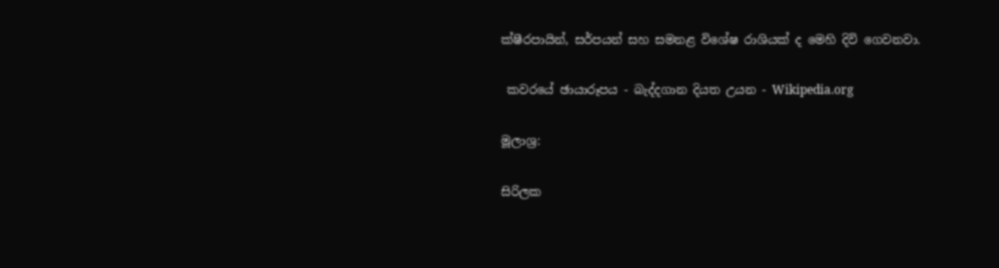ක්ෂීරපායින්, සර්පයන් සහ සමනළ විශේෂ රාශියක් ද මෙහි දිවි ගෙවනවා.

 කවරයේ ඡායාරූපය - බැද්දගාන දියත උයන - Wikipedia.org

මූලාශ්‍ර:

සිරිලක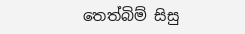තෙත්බිම් සිසු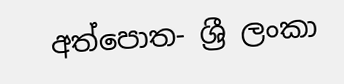අත්පොත- ශ්‍රී ලංකා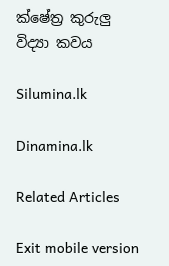ක්ෂේත්‍ර කුරුලු විද්‍යා කවය

Silumina.lk

Dinamina.lk

Related Articles

Exit mobile version